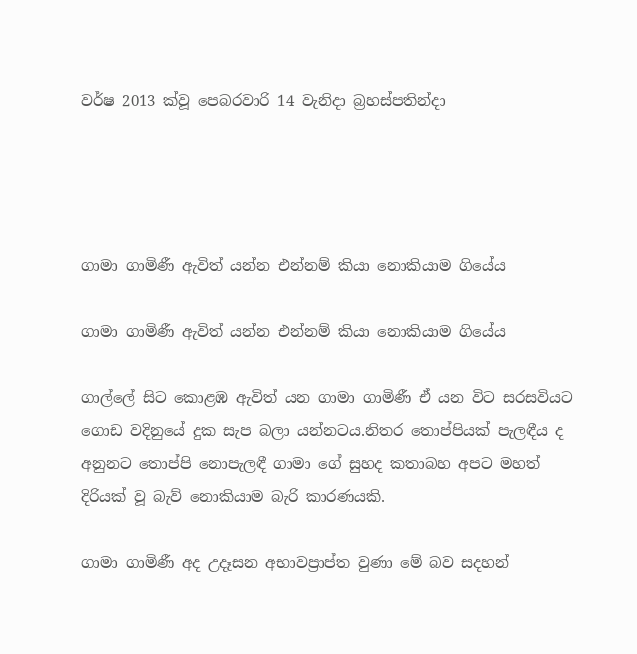වර්ෂ 2013 ක්වූ පෙබරවාරි 14 වැනිදා බ්‍රහස්පතින්දා




ගාමා ගාමිණී ඇවිත් යන්න එන්නම් කියා නොකියාම ගියේය

ගාමා ගාමිණී ඇවිත් යන්න එන්නම් කියා නොකියාම ගියේය

ගාල්ලේ සිට කොළඹ ඇවිත් යන ගාමා ගාමිණී ඒ යන විට සරසවියට ගොඩ වදිනුයේ දුක සැප බලා යන්නටය.නිතර තොප්පියක් පැලඳීය ද අනුනට තොප්පි නොපැලඳී ගාමා ගේ සුහද කතාබහ අපට මහත් දිරියක් වූ බැව් නොකියාම බැරි කාරණයකි.

ගාමා ගාමිණී අද උදෑසන අභාවප්‍රාප්ත වුණා මේ බව සදහන්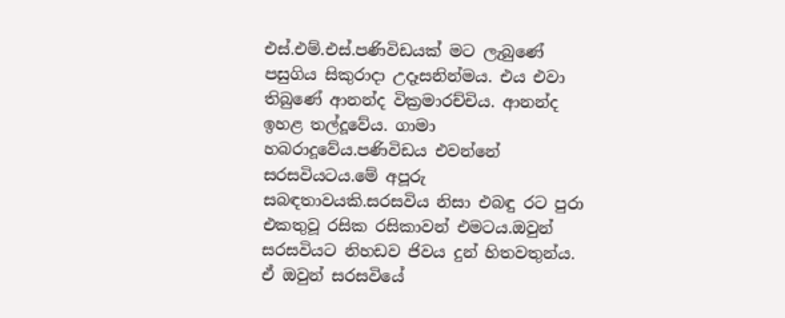එස්.එම්.එස්.පණිවිඩයක් මට ලැබුණේ පසුගිය සිකුරාදා උදෑසනින්මය. එය එවා තිබුණේ ආනන්ද වික්‍රමාරච්චිය. ආනන්ද ඉහළ තල්දූවේය. ගාමා හබරාදූවේය.පණිවිඩය එවන්නේ සරසවියටය.මේ අපූරු සබඳතාවයකි.සරසවිය නිසා එබඳු රට පුරා එකතුවූ රසික රසිකාවන් එමටය.ඔවුන් සරසවියට නිහඩව ජිවය දුන් හිතවතුන්ය. ඒ ඔවුන් සරසවියේ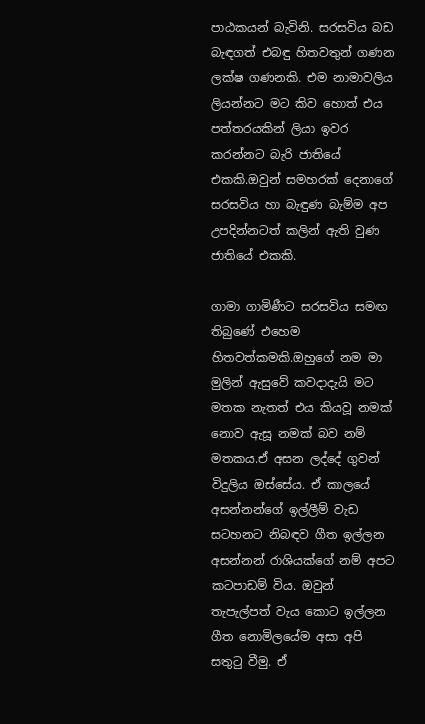පාඨකයන් බැවිනි. සරසවිය බඩ බැඳගත් එබඳු හිතවතුන් ගණන ලක්ෂ ගණනකි. එම නාමාවලිය ලියන්නට මට කිව හොත් එය පත්තරයකින් ලියා ඉවර කරන්නට බැරි ජාතියේ එකකි.ඔවුන් සමහරක් දෙනාගේ සරසවිය හා බැඳුණ බැම්ම අප උපදින්නටත් කලින් ඇති වුණ ජාතියේ එකකි.

ගාමා ගාමිණීට සරසවිය සමඟ තිබුණේ එහෙම හිතවත්කමකි.ඔහුගේ නම මා මුලින් ඇසුවේ කවදාදැයි මට මතක නැතත් එය කියවූ නමක් නොව ඇසූ නමක් බව නම් මතකය.ඒ අසන ලද්දේ ගුවන් විදුලිය ඔස්සේය. ඒ කාලයේ අසන්නන්ගේ ඉල්ලීම් වැඩ සටහනට නිබඳව ගීත ඉල්ලන අසන්නන් රාශියක්ගේ නම් අපට කටපාඩම් විය. ඔවුන් තැපැල්පත් වැය කොට ඉල්ලන ගීත නොමිලයේම අසා අපි සතුටු වීමු. ඒ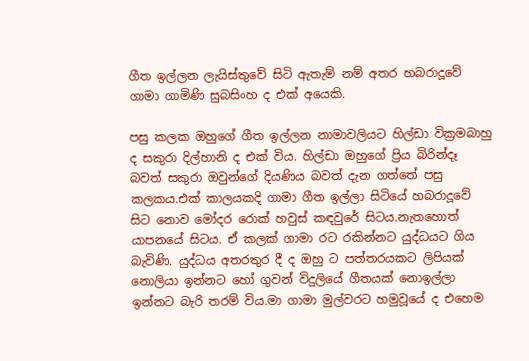ගීත ඉල්ලන ලැයිස්තුවේ සිටි ඇතැම් නම් අතර හබරාදූවේ ගාමා ගාමිණි සුබසිංහ ද එක් අයෙකි.

පසු කලක ඔහුගේ ගීත ඉල්ලන නාමාවලියට හිල්ඩා වික්‍රමබාහු ද සකුරා දිල්හානි ද එක් විය. හිල්ඩා ඔහුගේ ප්‍රිය බිරින්දෑ බවත් සකුරා ඔවුන්ගේ දියණිය බවත් දැන ගත්තේ පසු කලකය.එක් කාලයකදි ගාමා ගීත ඉල්ලා සිටියේ හබරාදූවේ සිට නොව මෝදර රොක් හවුස් කඳවුරේ සිටය.නැතහොත් යාපනයේ සිටය. ඒ කලක් ගාමා රට රකින්නට යුද්ධයට ගිය බැවිණි. යුද්ධය අතරතුර දී ද ඔහු ට පත්තරයකට ලිපියක් නොලියා ඉන්නට හෝ ගුවන් විදුලියේ ගීතයක් නොඉල්ලා ඉන්නට බැරි තරම් විය.මා ගාමා මුල්වරට හමුවූයේ ද එහෙම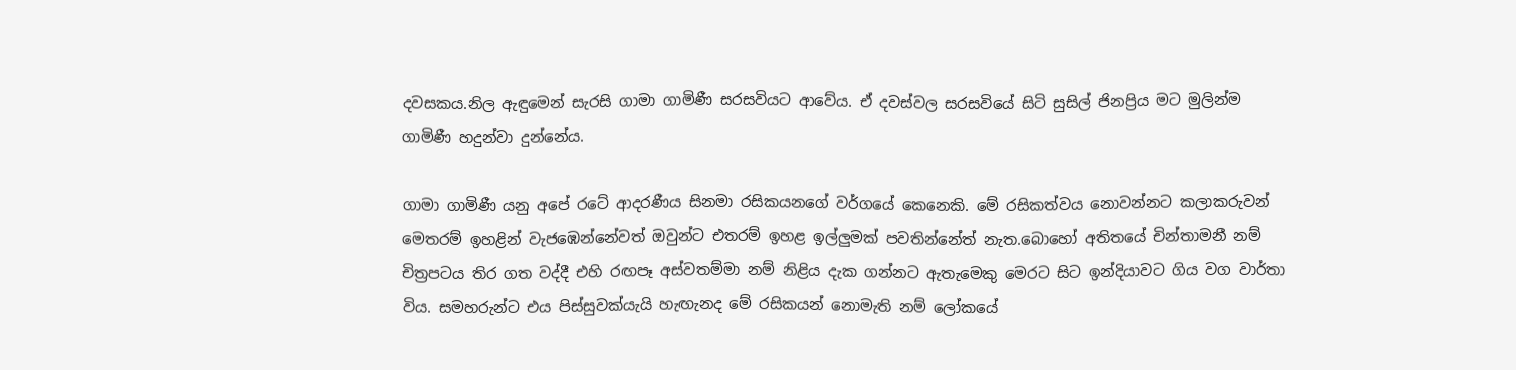දවසකය.නිල ඇඳුමෙන් සැරසි ගාමා ගාමිණී සරසවියට ආවේය. ඒ දවස්වල සරසවියේ සිටි සුසිල් ජිනප්‍රිය මට මුලින්ම ගාමිණී හදුන්වා දුන්නේය.

ගාමා ගාමිණී යනු අපේ රටේ ආදරණීය සිනමා රසිකයනගේ වර්ගයේ කෙනෙකි. මේ රසිකත්වය නොවන්නට කලාකරුවන් මෙතරම් ඉහළින් වැජඹෙන්නේවත් ඔවුන්ට එතරම් ඉහළ ඉල්ලුමක් පවතින්නේත් නැත.බොහෝ අතිතයේ චින්තාමනී නම් චිත්‍රපටය තිර ගත වද්දී එහි රඟපෑ අස්වතම්මා නම් නිළිය දැක ගන්නට ඇතැමෙකු මෙරට සිට ඉන්දියාවට ගිය වග වාර්තා විය. සමහරුන්ට එය පිස්සුවක්යැයි හැඟැනද මේ රසිකයන් නොමැති නම් ලෝකයේ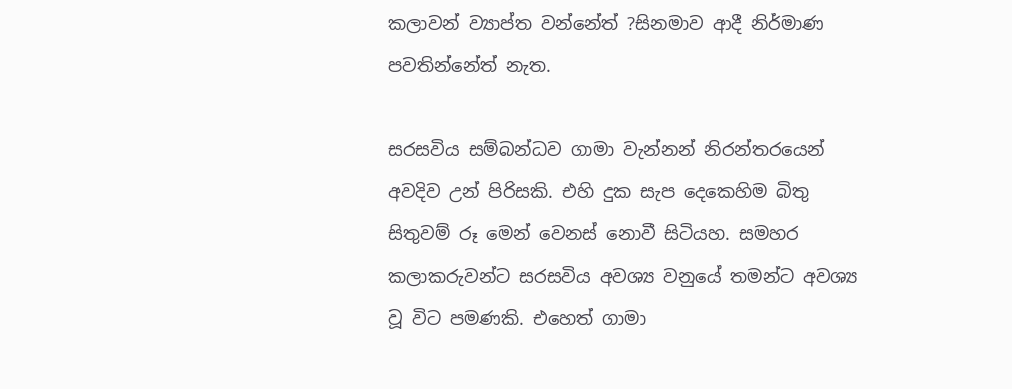කලාවන් ව්‍යාප්ත වන්නේත් ?සිනමාව ආදී නිර්මාණ පවතින්නේත් නැත.

සරසවිය සම්බන්ධව ගාමා වැන්නන් නිරන්තරයෙන් අවදිව උන් පිරිසකි. එහි දුක සැප දෙකෙහිම බිතු සිතුවම් රූ මෙන් වෙනස් නොවී සිටියහ. සමහර කලාකරුවන්ට සරසවිය අවශ්‍ය වනුයේ තමන්ට අවශ්‍ය වූ විට පමණකි. එහෙත් ගාමා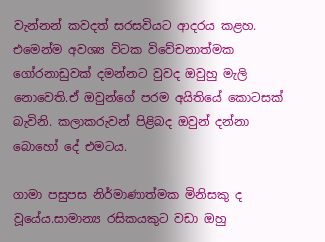වැන්නන් කවදත් සරසවියට ආදරය කළහ. එමෙන්ම අවශ්‍ය විටක විවේචනාත්මක ගෝරනාඩුවක් දමන්නට වුවද ඔවුහු මැලි නොවෙති.ඒ ඔවුන්ගේ පරම අයිතියේ කොටසක් බැවිනි. කලාකරුවන් පිළිබද ඔවුන් දන්නා බොහෝ දේ එමටය.

ගාමා පසුපස නිර්මාණාත්මක මිනිසකු ද වූයේය.සාමාන්‍ය රසිකයකුට වඩා ඔහු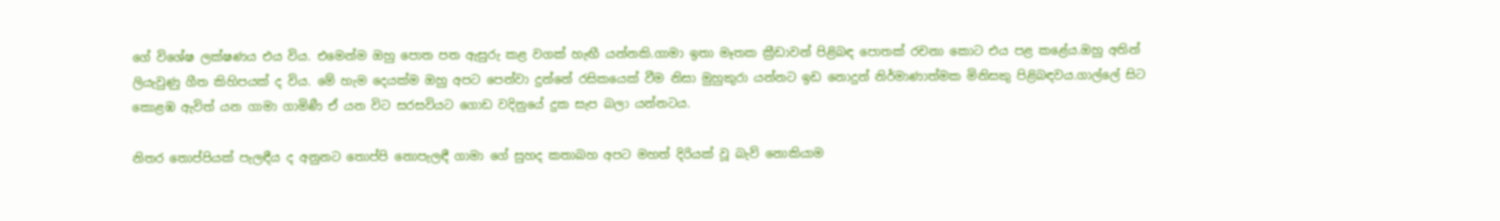ගේ විශේෂ ලක්ෂණය එය විය. එමෙන්ම ඔහු පොත පත ඇසුරු කළ වගක් හැඟී යන්නකි.ගාමා ඉතා මෑතක ක්‍රීඩාවන් පිළිබඳ පොතක් රචනා කොට එය පළ කළේය.ඔහු අතින් ලියැවුණු ගීත කිහිපයක් ද විය. මේ හැම දෙයක්ම ඔහු අපට පෙන්වා දුන්නේ රසිකයෙක් වීම නිසා මුහුකුරා යන්නට ඉඩ නොදුන් නිර්මාණාත්මක මිනිසකු පිළිබඳවය.ගාල්ලේ සිට කොළඹ ඇවිත් යන ගාමා ගාමිණී ඒ යන විට සරසවියට ගොඩ වදිනුයේ දුක සැප බලා යන්නටය.

නිතර තොප්පියක් පැලඳීය ද අනුනට තොප්පි නොපැලඳී ගාමා ගේ සුහද කතාබහ අපට මහත් දිරියක් වූ බැව් නොකියාම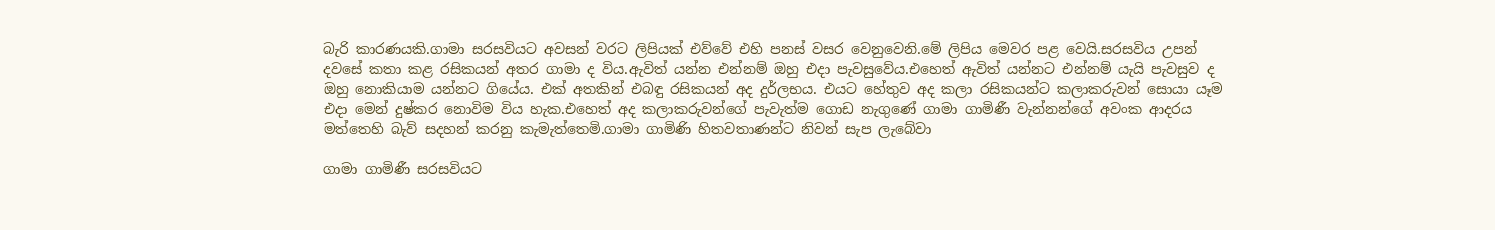බැරි කාරණයකි.ගාමා සරසවියට අවසන් වරට ලිපියක් එව්වේ එහි පනස් වසර වෙනුවෙනි.මේ ලිපිය මෙවර පළ වෙයි.සරසවිය උපන් දවසේ කතා කළ රසිකයන් අතර ගාමා ද විය.ඇවිත් යන්න එන්නම් ඔහු එදා පැවසුවේය.එහෙත් ඇවිත් යන්නට එන්නම් යැයි පැවසුව ද ඔහු නොකියාම යන්නට ගියේය. එක් අතකින් එබඳු රසිකයන් අද දුර්ලභය. එයට හේතුව අද කලා රසිකයන්ට කලාකරුවන් සොයා යෑම එදා මෙන් දුෂ්කර නොවිම විය හැක.එහෙත් අද කලාකරුවන්ගේ පැවැත්ම ගොඩ නැගුණේ ගාමා ගාමිණී වැන්නන්ගේ අවංක ආදරය මත්තෙහි බැව් සදහන් කරනු කැමැත්තෙමි.ගාමා ගාමිණි හිතවතාණන්ට නිවන් සැප ලැබේවා

ගාමා ගාමිණී සරසවියට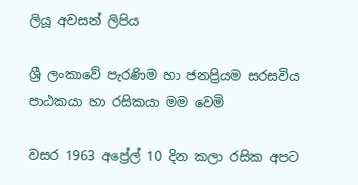ලියූ අවසන් ලිපිය

ශ්‍රී ලංකාවේ පැරණිම හා ජනප්‍රියම සරසවිය පාඨකයා හා රසිකයා මම වෙමි

වසර 1963 අප්‍රේල් 10 දින කලා රසික අපට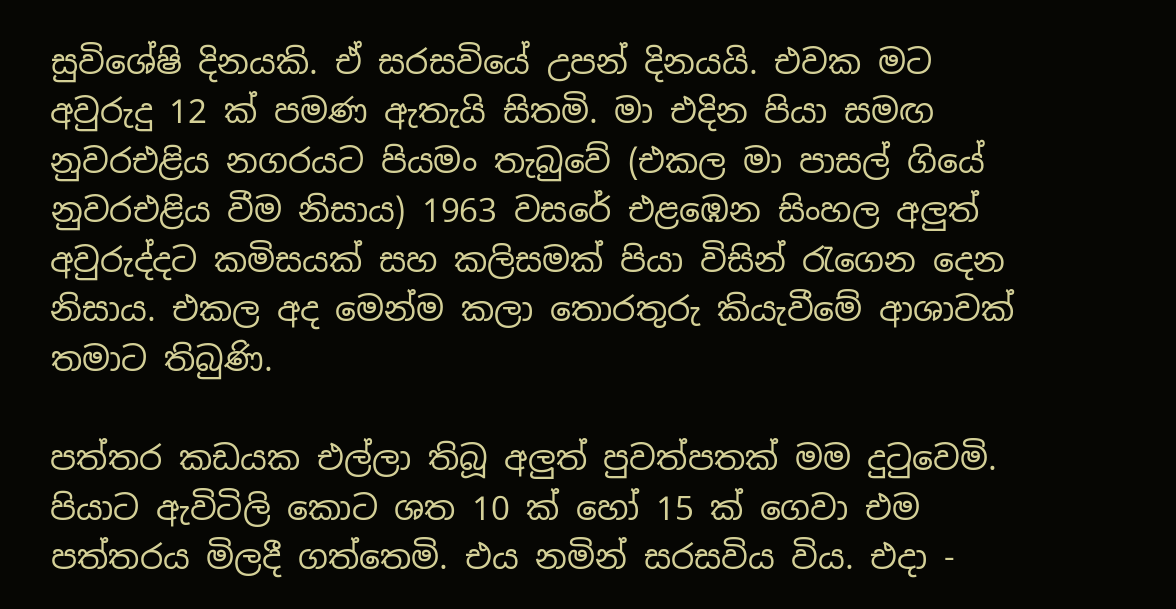සුවිශේෂි දිනයකි. ඒ සරසවියේ උපන් දිනයයි. එවක මට අවුරුදු 12 ක් පමණ ඇතැයි සිතමි. මා එදින පියා සමඟ නුවරඑළිය නගරයට පියමං තැබුවේ (එකල මා පාසල් ගියේ නුවරඑළිය වීම නිසාය) 1963 වසරේ එළඹෙන සිංහල අලුත් අවුරුද්දට කමිසයක් සහ කලිසමක් පියා විසින් රැගෙන දෙන නිසාය. එකල අද මෙන්ම කලා තොරතුරු කියැවීමේ ආශාවක් තමාට තිබුණි.

පත්තර කඩයක එල්ලා තිබූ අලුත් පුවත්පතක් මම දුටුවෙමි. පියාට ඇවිටිලි කොට ශත 10 ක් හෝ 15 ක් ගෙවා එම පත්තරය මිලදී ගත්තෙමි. එය නමින් සරසවිය විය. එදා -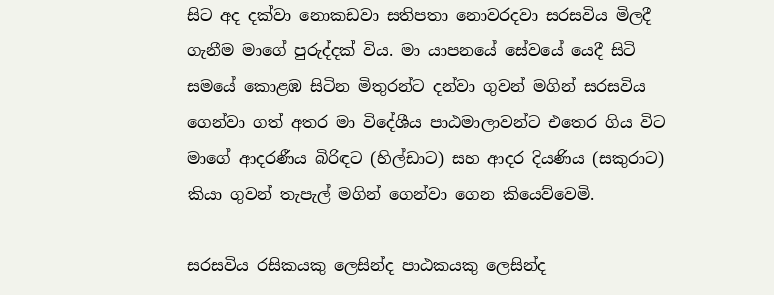සිට අද දක්වා නොකඩවා සතිපතා නොවරදවා සරසවිය මිලදී ගැනීම මාගේ පුරුද්දක් විය. මා යාපනයේ සේවයේ යෙදී සිටි සමයේ කොළඹ සිටින මිතුරන්ට දන්වා ගුවන් මගින් සරසවිය ගෙන්වා ගත් අතර මා විදේශීය පාඨමාලාවන්ට එතෙර ගිය විට මාගේ ආදරණීය බිරිඳට (හිල්ඩාට) සහ ආදර දියණිය (සකුරාට) කියා ගුවන් තැපැල් මගින් ගෙන්වා ගෙන කියෙව්වෙමි.

සරසවිය රසිකයකු ලෙසින්ද පාඨකයකු ලෙසින්ද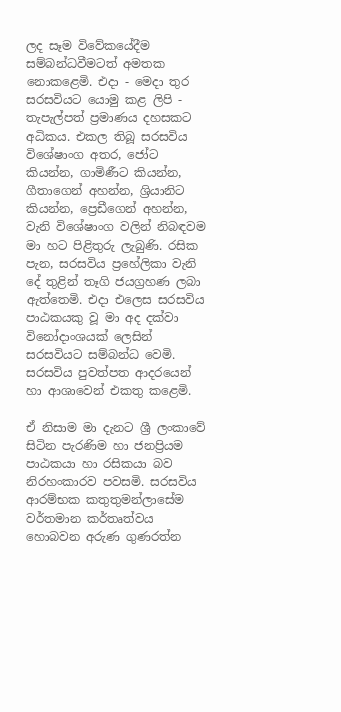ලද සෑම විවේකයේදීම සම්බන්ධවීමටත් අමතක නොකළෙමි. එදා - මෙදා තුර සරසවියට යොමු කළ ලිපි - තැපැල්පත් ප්‍රමාණය දහසකට අධිකය. එකල තිබූ සරසවිය විශේෂාංග අතර, ජෝට කියන්න, ගාමිණීට කියන්න, ගීතාගෙන් අහන්න, ශ්‍රියානිට කියන්න, ප්‍රෙඩීගෙන් අහන්න, වැනි විශේෂාංග වලින් නිබඳවම මා හට පිළිතුරු ලැබුණි. රසික පැන, සරසවිය ප්‍රහේලිකා වැනි දේ තුළින් තෑගි ජයග්‍රහණ ලබා ඇත්තෙමි. එදා එලෙස සරසවිය පාඨකයකු වූ මා අද දක්වා විනෝදාංශයක් ලෙසින් සරසවියට සම්බන්ධ වෙමි. සරසවිය පුවත්පත ආදරයෙන් හා ආශාවෙන් එකතු කළෙමි.

ඒ නිසාම මා දැනට ශ්‍රී ලංකාවේ සිටින පැරණිම හා ජනප්‍රියම පාඨකයා හා රසිකයා බව නිරහංකාරව පවසමි. සරසවිය ආරම්භක කතුතුමන්ලාසේම වර්තමාන කර්තෘත්වය හොබවන අරුණ ගුණරත්න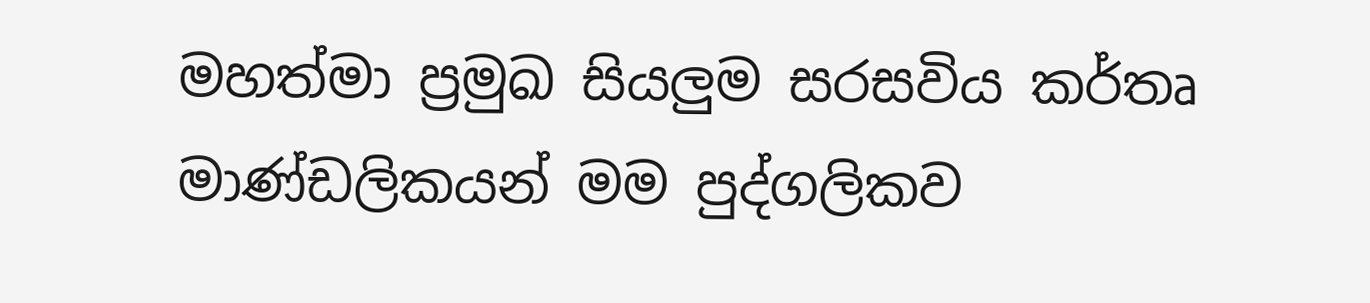මහත්මා ප්‍රමුඛ සියලුම සරසවිය කර්තෘ මාණ්ඩලිකයන් මම පුද්ගලිකව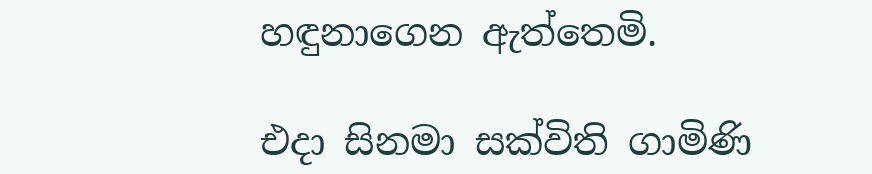හඳුනාගෙන ඇත්තෙමි.

එදා සිනමා සක්විති ගාමිණි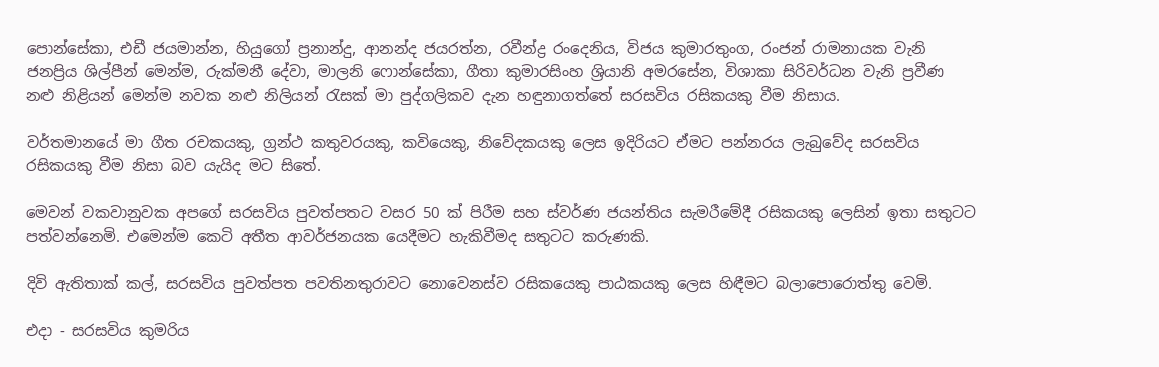පොන්සේකා, එඩී ජයමාන්න, හියුගෝ ප්‍රනාන්දු, ආනන්ද ජයරත්න, රවීන්ද්‍ර රංදෙනිය, විජය කුමාරතුංග, රංජන් රාමනායක වැනි ජනප්‍රිය ශිල්පීන් මෙන්ම, රුක්මනී දේවා, මාලනි ෆොන්සේකා, ගීතා කුමාරසිංහ ශ්‍රියානි අමරසේන, විශාකා සිරිවර්ධන වැනි ප්‍රවීණ නළු නිළියන් මෙන්ම නවක නළු නිලියන් රැසක් මා පුද්ගලිකව දැන හඳුනාගත්තේ සරසවිය රසිකයකු වීම නිසාය.

වර්තමානයේ මා ගීත රචකයකු, ග්‍රන්ථ කතුවරයකු, කවියෙකු, නිවේදකයකු ලෙස ඉදිරියට ඒමට පන්නරය ලැබුවේද සරසවිය රසිකයකු වීම නිසා බව යැයිද මට සිතේ.

මෙවන් වකවානුවක අපගේ සරසවිය පුවත්පතට වසර 50 ක් පිරීම සහ ස්වර්ණ ජයන්තිය සැමරීමේදී රසිකයකු ලෙසින් ඉතා සතුටට පත්වන්නෙමි. එමෙන්ම කෙටි අතීත ආවර්ජනයක යෙදීමට හැකිවීමද සතුටට කරුණකි.

දිවි ඇතිතාක් කල්, සරසවිය පුවත්පත පවතිනතුරාවට නොවෙනස්ව රසිකයෙකු පාඨකයකු ලෙස හිඳීමට බලාපොරොත්තු වෙමි.

එදා - සරසවිය කුමරිය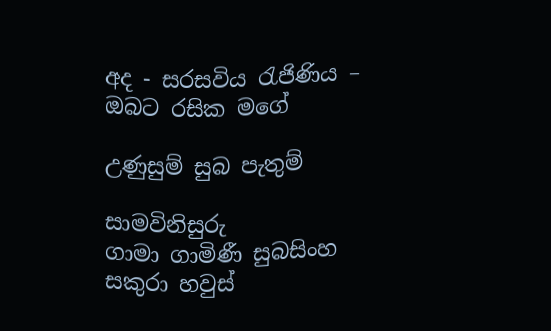අද - සරසවිය රැජිණිය – ඔබට රසික මගේ

උණුසුම් සුබ පැතුම්

සාමවිනිසුරු
ගාමා ගාමිණී සුබසිංහ
සකුරා හවුස්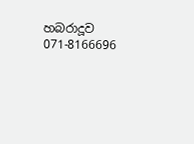හබරාදූව
071-8166696